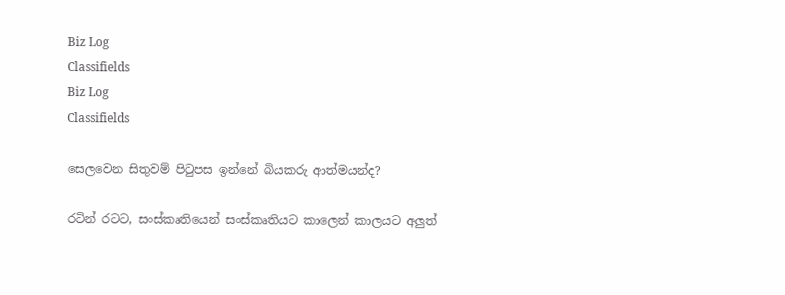Biz Log
Classifields
Biz Log
Classifields

සෙලවෙන සිතුවම් පිටුපස ඉන්නේ බියකරු ආත්මයන්ද?

රටින් රටට, සංස්කෘතියෙන් සංස්කෘතියට කාලෙන් කාලයට අලුත්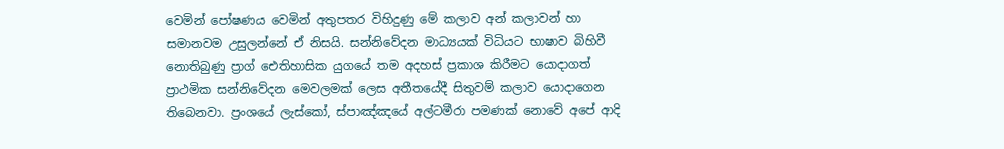වෙමින් පෝෂණය වෙමින් අතුපතර විහිදුණු මේ කලාව අන් කලාවන් හා සමානවම උසුලන්නේ ඒ නිසයි. සන්නිවේදන මාධ්‍යයක් විධියට භාෂාව බිහිවී නොතිබුණු ප්‍රාග් ඓතිහාසික යුගයේ තම අදහස් ප්‍රකාශ කිරීමට යොදාගත් ප්‍රාථමික සන්නිවේදන මෙවලමක් ලෙස අතීතයේදී සිතුවම් කලාව යොදාගෙන තිබෙනවා. ප්‍රංශයේ ලැස්කෝ, ස්පාඤ්ඤයේ අල්ටමීරා පමණක් නොවේ අපේ ආදි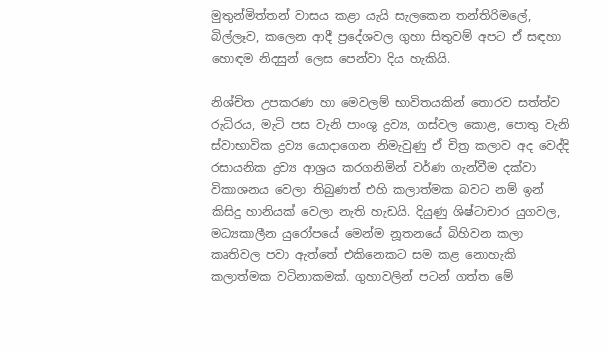මුතුන්මිත්තන් වාසය කළා යැයි සැලකෙන තන්තිරිමලේ, බිල්ලෑව, කලෙන ආදී ප්‍රදේශවල ගුහා සිතුවම් අපට ඒ සඳහා හොඳම නිදසුන් ලෙස පෙන්වා දිය හැකියි.

නිශ්චිත උපකරණ හා මෙවලම් භාවිතයකින් තොරව සත්ත්ව රුධිරය, මැටි පස වැනි පාංශු ද්‍රව්‍ය, ගස්වල කොළ, පොතු වැනි ස්වාභාවික ද්‍රව්‍ය යොදාගෙන නිමැවුණු ඒ චිත්‍ර කලාව අද වෙද්දි රසායනික ද්‍රව්‍ය ආශ්‍රය කරගනිමින් වර්ණ ගැන්වීම දක්වා විකාශනය වෙලා තිබුණත් එහි කලාත්මක බවට නම් ඉන් කිසිදු හානියක් වෙලා නැති හැඩයි. දියුණු ශිෂ්ටාචාර යුගවල, මධ්‍යකාලීන යුරෝපයේ මෙන්ම නූතනයේ බිහිවන කලා කෘතිවල පවා ඇත්තේ එකිනෙකට සම කළ නොහැකි කලාත්මක වටිනාකමක්. ගුහාවලින් පටන් ගත්ත මේ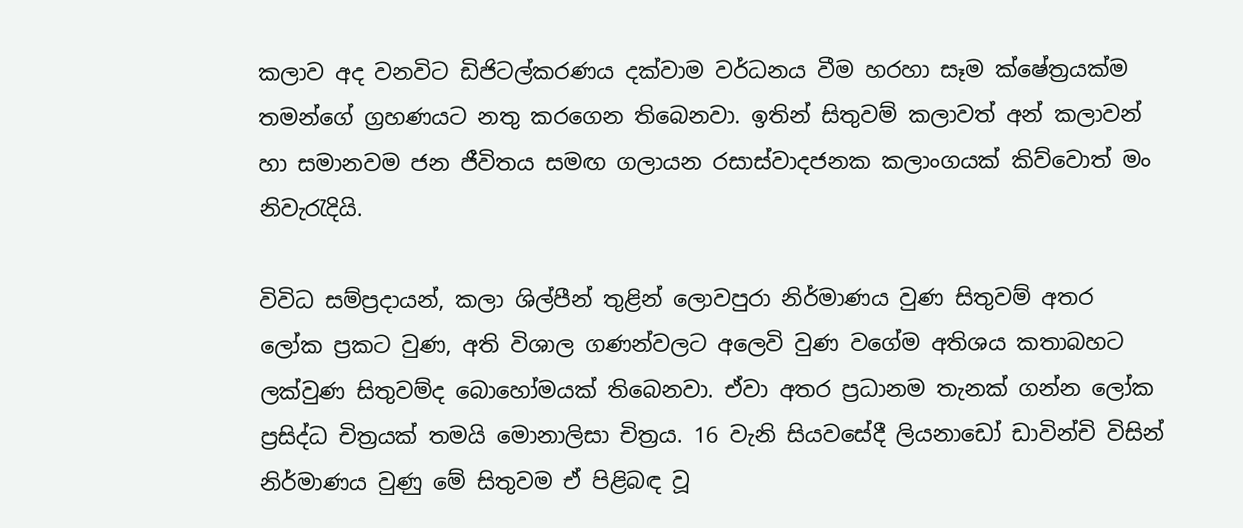කලාව අද වනවිට ඩිජිටල්කරණය දක්වාම වර්ධනය වීම හරහා සෑම ක්ෂේත්‍රයක්ම තමන්ගේ ග්‍රහණයට නතු කරගෙන තිබෙනවා. ඉතින් සිතුවම් කලාවත් අන් කලාවන් හා සමානවම ජන ජීවිතය සමඟ ගලායන රසාස්වාදජනක කලාංගයක් කිව්වොත් මං නිවැරැදියි.

විවිධ සම්ප්‍රදායන්, කලා ශිල්පීන් තුළින් ලොවපුරා නිර්මාණය වුණ සිතුවම් අතර ලෝක ප්‍රකට වුණ, අති විශාල ගණන්වලට අලෙවි වුණ වගේම අතිශය කතාබහට ලක්වුණ සිතුවම්ද බොහෝමයක් තිබෙනවා. ඒවා අතර ප්‍රධානම තැනක් ගන්න ලෝක ප්‍රසිද්ධ චිත්‍රයක් තමයි මොනාලිසා චිත්‍රය. 16 වැනි සියවසේදී ලියනාඩෝ ඩාවින්චි විසින් නිර්මාණය වුණු මේ සිතුවම ඒ පිළිබඳ වූ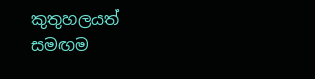කුතුහලයත් සමඟම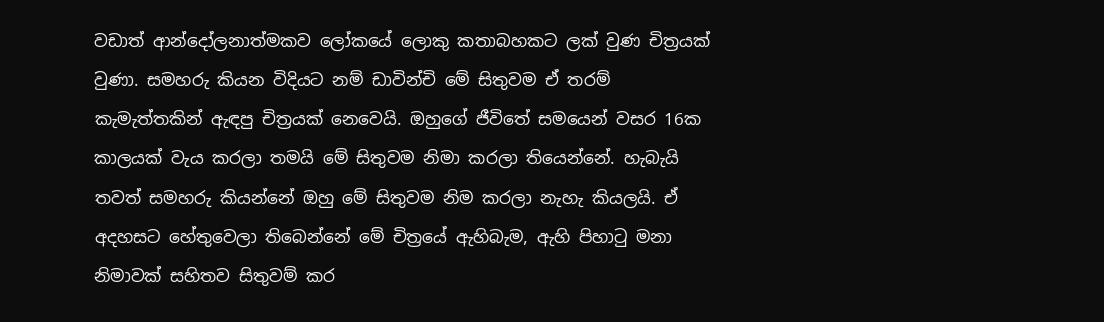වඩාත් ආන්දෝලනාත්මකව ලෝකයේ ලොකු කතාබහකට ලක් වුණ චිත්‍රයක් වුණා. සමහරු කියන විදියට නම් ඩාවින්චි මේ සිතුවම ඒ තරම් කැමැත්තකින් ඇඳපු චිත්‍රයක් නෙවෙයි. ඔහුගේ ජීවිතේ සමයෙන් වසර 16ක කාලයක් වැය කරලා තමයි මේ සිතුවම නිමා කරලා තියෙන්නේ. හැබැයි තවත් සමහරු කියන්නේ ඔහු මේ සිතුවම නිම කරලා නැහැ කියලයි. ඒ අදහසට හේතුවෙලා තිබෙන්නේ මේ චිත්‍රයේ ඇහිබැම, ඇහි පිහාටු මනා නිමාවක් සහිතව සිතුවම් කර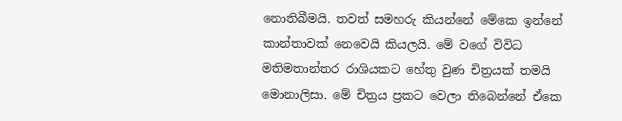නොතිබීමයි. තවත් සමහරු කියන්නේ මේකෙ ඉන්නේ කාන්තාවක් නෙවෙයි කියලයි. මේ වගේ විවිධ මතිමතාන්තර රාශියකට හේතු වුණ චිත්‍රයක් තමයි මොනාලිසා. මේ චිත්‍රය ප්‍රකට වෙලා තිබෙන්නේ ඒකෙ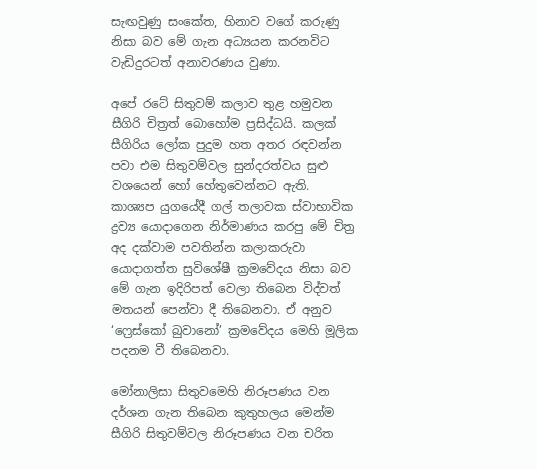සැඟවුණු සංකේත, හිනාව වගේ කරුණු නිසා බව මේ ගැන අධ්‍යයන කරනවිට වැඩිදුරටත් අනාවරණය වුණා.

අපේ රටේ සිතුවම් කලාව තුළ හමුවන සීගිරි චිත්‍රත් බොහෝම ප්‍රසිද්ධයි. කලක් සීගිරිය ලෝක පුදුම හත අතර රඳවන්න පවා එම සිතුවම්වල සුන්දරත්වය සුළු වශයෙන් හෝ හේතුවෙන්නට ඇති. කාශ්‍යප යුගයේදී ගල් තලාවක ස්වාභාවික ද්‍රව්‍ය යොදාගෙන නිර්මාණය කරපු මේ චිත්‍ර අද දක්වාම පවතින්න කලාකරුවා යොදාගත්ත සුවිශේෂී ක්‍රමවේදය නිසා බව මේ ගැන ඉදිරිපත් වෙලා තිබෙන විද්වත් මතයන් පෙන්වා දී තිබෙනවා. ඒ අනුව ‘ෆ්‍රෙස්කෝ බුවානෝ’ ක්‍රමවේදය මෙහි මූලික පදනම වී තිබෙනවා.

මෝනාලිසා සිතුවමෙහි නිරූපණය වන දර්ශන ගැන තිබෙන කුතුහලය මෙන්ම සීගිරි සිතුවම්වල නිරූපණය වන චරිත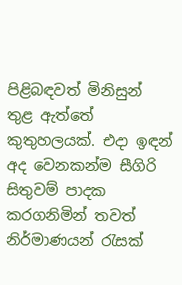පිළිබඳවත් මිනිසුන් තුළ ඇත්තේ කුතුහලයක්. එදා ඉඳන් අද වෙනකන්ම සීගිරි සිතුවම් පාදක කරගනිමින් තවත් නිර්මාණයන් රැසක්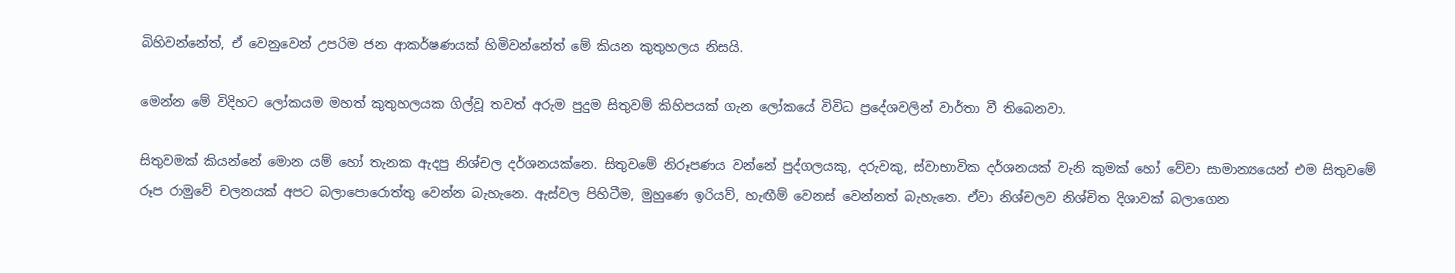බිහිවන්නේත්, ඒ වෙනුවෙන් උපරිම ජන ආකර්ෂණයක් හිමිවන්නේත් මේ කියන කුතුහලය නිසයි.

මෙන්න මේ විදිහට ලෝකයම මහත් කුතුහලයක ගිල්වූ තවත් අරුම පුදුම සිතුවම් කිහිපයක් ගැන ලෝකයේ විවිධ ප්‍රදේශවලින් වාර්තා වී තිබෙනවා.

සිතුවමක් කියන්නේ මොන යම් හෝ තැනක ඇදපු නිශ්චල දර්ශනයක්නෙ. සිතුවමේ නිරූපණය වන්නේ පුද්ගලයකු, දරුවකු, ස්වාභාවික දර්ශනයක් වැනි කුමක් හෝ වේවා සාමාන්‍යයෙන් එම සිතුවමේ රූප රාමුවේ චලනයක් අපට බලාපොරොත්තු වෙන්න බැහැනෙ. ඇස්වල පිහිටීම, මුහුණෙ ඉරියව්, හැඟීම් වෙනස් වෙන්නත් බැහැනෙ. ඒවා නිශ්චලව නිශ්චිත දිශාවක් බලාගෙන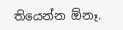තියෙන්න ඕනෑ.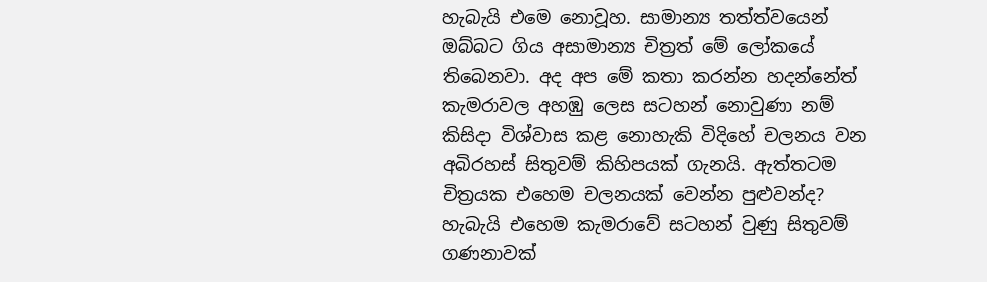හැබැයි එමෙ නොවූහ. සාමාන්‍ය තත්ත්වයෙන් ඔබ්බට ගිය අසාමාන්‍ය චිත්‍රත් මේ ලෝකයේ තිබෙනවා. අද අප මේ කතා කරන්න හදන්නේත් කැමරාවල අහඹු ලෙස සටහන් නොවුණා නම් කිසිදා විශ්වාස කළ නොහැකි විදිහේ චලනය වන අබිරහස් සිතුවම් කිහිපයක් ගැනයි. ඇත්තටම චිත්‍රයක එහෙම චලනයක් වෙන්න පුළුවන්ද? හැබැයි එහෙම කැමරාවේ සටහන් වුණු සිතුවම් ගණනාවක්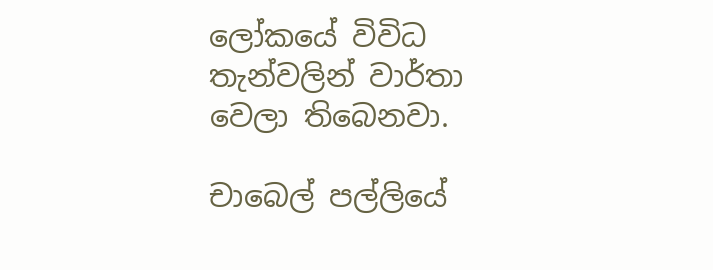ලෝකයේ විවිධ තැන්වලින් වාර්තා වෙලා තිබෙනවා.

චාබෙල් පල්ලියේ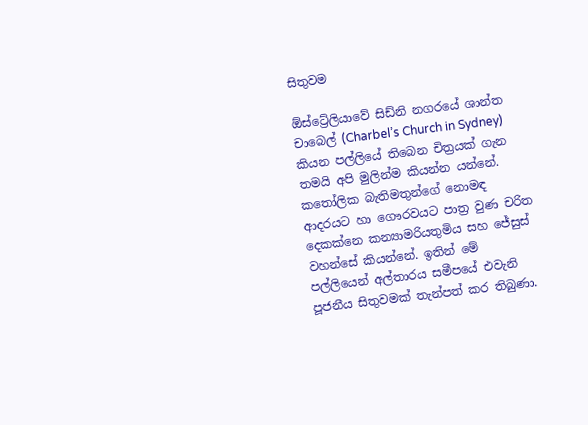සිතුවම

ඕස්ට්‍රේලියාවේ සිඩ්නි නගරයේ ශාන්ත චාබෙල් (Charbel’s Church in Sydney) කියන පල්ලියේ තිබෙන චිත්‍රයක් ගැන තමයි අපි මුලින්ම කියන්න යන්නේ. කතෝලික බැතිමතුන්ගේ නොමඳ ආදරයට හා ගෞරවයට පාත්‍ර වුණ චරිත දෙකක්නෙ කන්‍යාමරියතුමිය සහ ජේසුස් වහන්සේ කියන්නේ. ඉතින් මේ පල්ලියෙන් අල්තාරය සමීපයේ එවැනි පූජනීය සිතුවමක් තැන්පත් කර තිබුණා.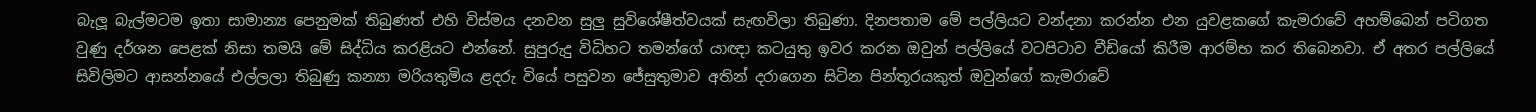බැලූ බැල්මටම ඉතා සාමාන්‍ය පෙනුමක් තිබුණත් එහි විස්මය දනවන සුලු සුවිශේෂීත්වයක් සැඟවිලා තිබුණා. දිනපතාම මේ පල්ලියට වන්දනා කරන්න එන යුවළකගේ කැමරාවේ අහම්බෙන් පටිගත වුණු දර්ශන පෙළක් නිසා තමයි මේ සිද්ධිය කරළියට එන්නේ. සුපුරුදු විධිහට තමන්ගේ යාඥා කටයුතු ඉවර කරන ඔවුන් පල්ලියේ වටපිටාව වීඩියෝ කිරීම ආරම්භ කර තිබෙනවා. ඒ අතර පල්ලියේ සිවිලිමට ආසන්නයේ එල්ලලා තිබුණු කන්‍යා මරියතුමිය ළදරු වියේ පසුවන ජේසුතුමාව අතින් දරාගෙන සිටින පින්තූරයකුත් ඔවුන්ගේ කැමරාවේ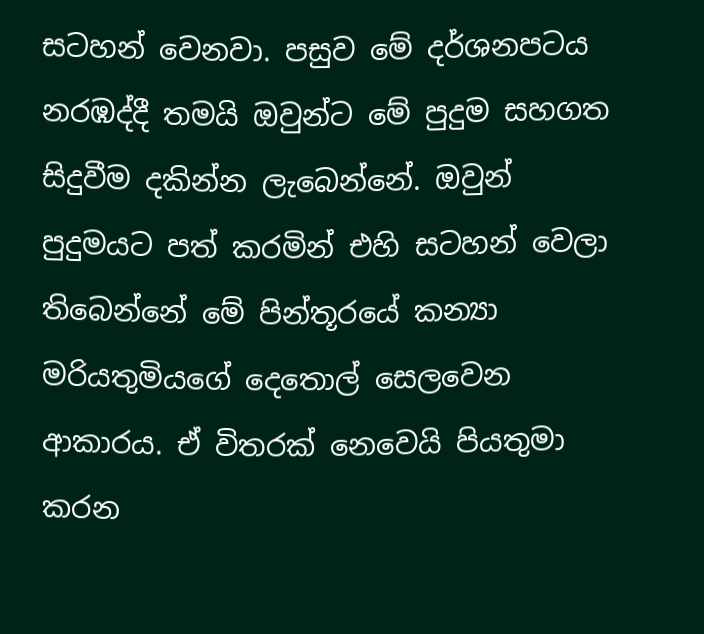සටහන් වෙනවා. පසුව මේ දර්ශනපටය නරඹද්දී තමයි ඔවුන්ට මේ පුදුම සහගත සිදුවීම දකින්න ලැබෙන්නේ. ඔවුන් පුදුමයට පත් කරමින් එහි සටහන් වෙලා තිබෙන්නේ මේ පින්තූරයේ කන්‍යා මරියතුමියගේ දෙතොල් සෙලවෙන ආකාරය. ඒ විතරක් නෙවෙයි පියතුමා කරන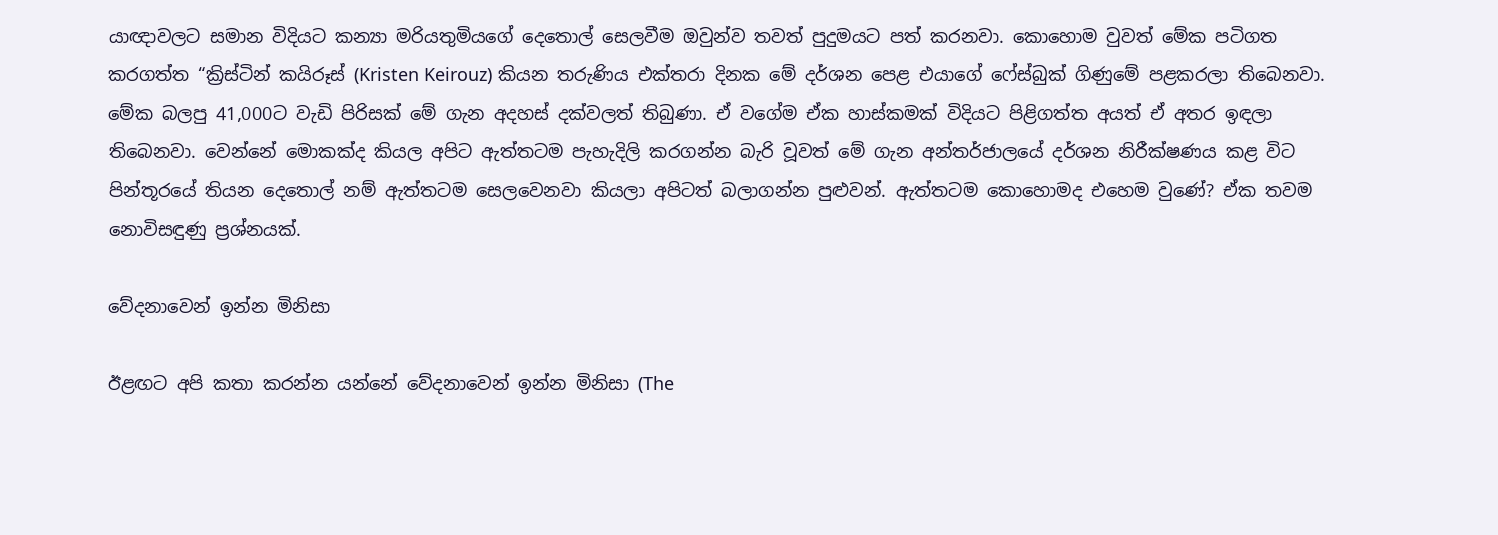යාඥාවලට සමාන විදියට කන්‍යා මරියතුමියගේ දෙතොල් සෙලවීම ඔවුන්ව තවත් පුදුමයට පත් කරනවා. කොහොම වුවත් මේක පටිගත කරගත්ත “ක්‍රිස්ටින් කයිරූස් (Kristen Keirouz) කියන තරුණිය එක්තරා දිනක මේ දර්ශන පෙළ එයාගේ ෆේස්බුක් ගිණුමේ පළකරලා තිබෙනවා. මේක බලපු 41,000ට වැඩි පිරිසක් මේ ගැන අදහස් දක්වලත් තිබුණා. ඒ වගේම ඒක හාස්කමක් විදියට පිළිගත්ත අයත් ඒ අතර ඉඳලා තිබෙනවා. වෙන්නේ මොකක්ද කියල අපිට ඇත්තටම පැහැදිලි කරගන්න බැරි වූවත් මේ ගැන අන්තර්ජාලයේ දර්ශන නිරීක්ෂණය කළ විට පින්තූරයේ තියන දෙතොල් නම් ඇත්තටම සෙලවෙනවා කියලා අපිටත් බලාගන්න පුළුවන්. ඇත්තටම කොහොමද එහෙම වුණේ? ඒක තවම නොවිසඳුණු ප්‍රශ්නයක්.

වේදනාවෙන් ඉන්න මිනිසා

ඊළඟට අපි කතා කරන්න යන්නේ වේදනාවෙන් ඉන්න මිනිසා (The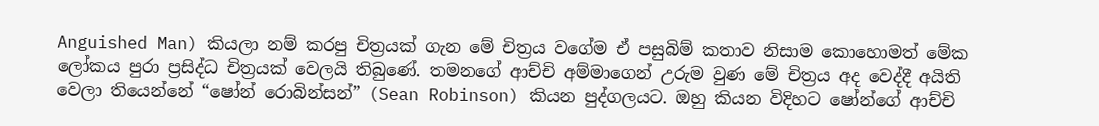Anguished Man) කියලා නම් කරපු චිත්‍රයක් ගැන මේ චිත්‍රය වගේම ඒ පසුබිම් කතාව නිසාම කොහොමත් මේක ලෝකය පුරා ප්‍රසිද්ධ චිත්‍රයක් වෙලයි තිබුණේ. තමනගේ ආච්චි අම්මාගෙන් උරුම වුණ මේ චිත්‍රය අද වෙද්දී අයිති වෙලා තියෙන්නේ “ෂෝන් රොබින්සන්” (Sean Robinson) කියන පුද්ගලයට. ඔහු කියන විදිහට ෂෝන්ගේ ආච්චි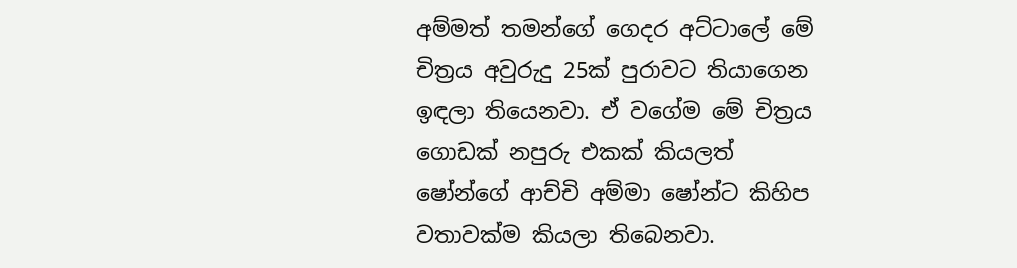අම්මත් තමන්ගේ ගෙදර අට්ටාලේ මේ චිත්‍රය අවුරුදු 25ක් පුරාවට තියාගෙන ඉඳලා තියෙනවා. ඒ වගේම මේ චිත්‍රය ගොඩක් නපුරු එකක් කියලත් ෂෝන්ගේ ආච්චි අම්මා ෂෝන්ට කිහිප වතාවක්ම කියලා තිබෙනවා.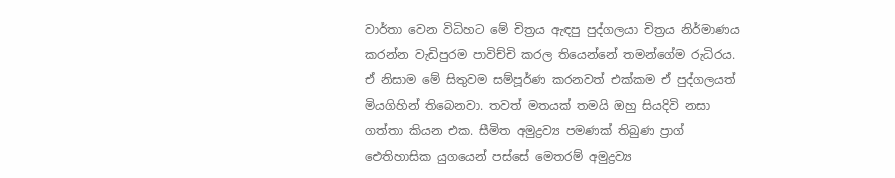වාර්තා වෙන විධිහට මේ චිත්‍රය ඇඳපු පුද්ගලයා චිත්‍රය නිර්මාණය කරන්න වැඩිපුරම පාවිච්චි කරල තියෙන්නේ තමන්ගේම රුධිරය. ඒ නිසාම මේ සිතුවම සම්පූර්ණ කරනවත් එක්කම ඒ පුද්ගලයත් මියගිහින් තිබෙනවා. තවත් මතයක් තමයි ඔහු සියදිවි නසා ගත්තා කියන එක. සීමිත අමුද්‍රව්‍ය පමණක් තිබුණ ප්‍රාග් ඓතිහාසික යුගයෙන් පස්සේ මෙතරම් අමුද්‍රව්‍ය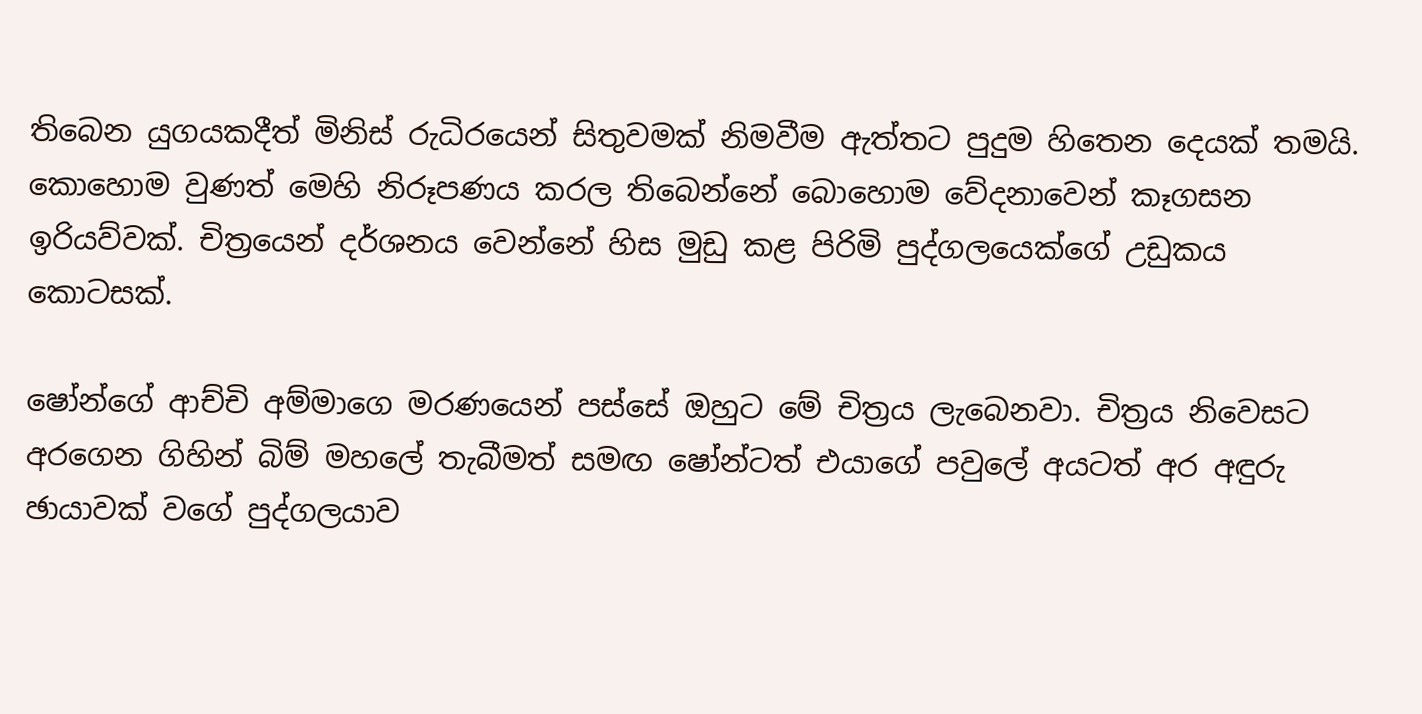තිබෙන යුගයකදීත් මිනිස් රුධිරයෙන් සිතුවමක් නිමවීම ඇත්තට පුදුම හිතෙන දෙයක් තමයි. කොහොම වුණත් මෙහි නිරූපණය කරල තිබෙන්නේ බොහොම වේදනාවෙන් කෑගසන ඉරියව්වක්. චිත්‍රයෙන් දර්ශනය වෙන්නේ හිස මුඩු කළ පිරිමි පුද්ගලයෙක්ගේ උඩුකය කොටසක්.

ෂෝන්ගේ ආච්චි අම්මාගෙ මරණයෙන් පස්සේ ඔහුට මේ චිත්‍රය ලැබෙනවා. චිත්‍රය නිවෙසට අරගෙන ගිහින් බිම් මහලේ තැබීමත් සමඟ ෂෝන්ටත් එයාගේ පවුලේ අයටත් අර අඳුරු ඡායාවක් වගේ පුද්ගලයාව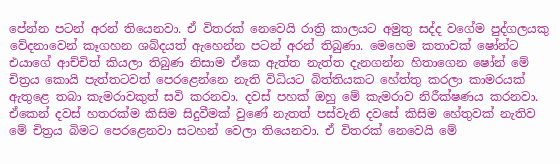පේන්න පටන් අරන් තියෙනවා. ඒ විතරක් නෙවෙයි රාත්‍රි කාලයට අමුතු සද්ද වගේම පුද්ගලයකු වේදනාවෙන් කෑගහන ශබ්දයත් ඇහෙන්න පටන් අරන් තිබුණා. මෙහෙම කතාවක් ෂෝන්ට එයාගේ ආච්චිත් කියලා තිබුණ නිසාම ඒකෙ ඇත්ත නැත්ත දැනගන්න හිතාගෙන ෂෝන් මේ චිත්‍රය කොයි පැත්තටවත් පෙරළෙන්නෙ නැති විධියට බිත්තියකට හේත්තු කරලා කාමරයක් ඇතුළෙ තබා කැමරාවකුත් සවි කරනවා. දවස් පහක් ඔහු මේ කැමරාව නිරීක්ෂණය කරනවා. ඒකෙන් දවස් හතරක්ම කිසිම සිදුවීමක් වුණේ නැතත් පස්වැනි දවසේ කිසිම හේතුවක් නැතිව මේ චිත්‍රය බිමට පෙරළෙනවා සටහන් වෙලා තියෙනවා. ඒ විතරක් නෙවෙයි මේ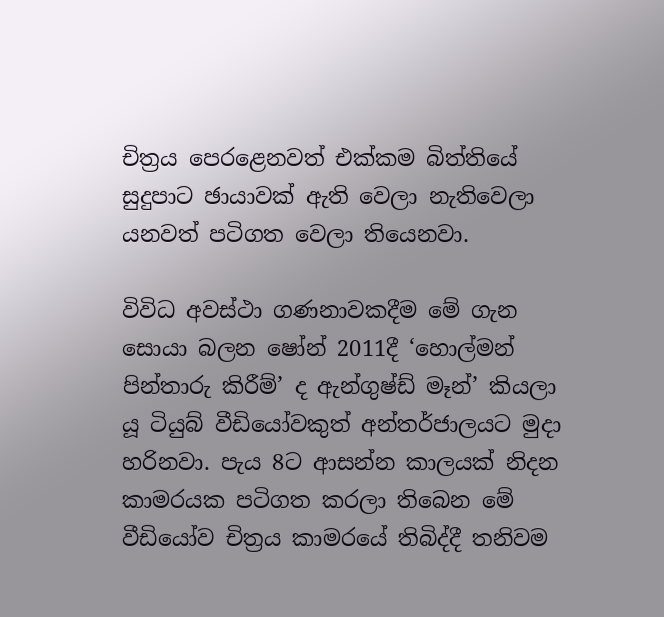චිත්‍රය පෙරළෙනවත් එක්කම බිත්තියේ සුදුපාට ඡායාවක් ඇති වෙලා නැතිවෙලා යනවත් පටිගත වෙලා තියෙනවා.

විවිධ අවස්ථා ගණනාවකදීම මේ ගැන සොයා බලන ෂෝන් 2011දී ‘හොල්මන් පින්තාරු කිරීම්’ ද ඇන්ගුෂ්ඩ් මෑන්’ කියලා යූ ටියුබ් වීඩියෝවකුත් අන්තර්ජාලයට මුදා හරිනවා. පැය 8ට ආසන්න කාලයක් නිදන කාමරයක පටිගත කරලා තිබෙන මේ වීඩියෝව චිත්‍රය කාමරයේ තිබිද්දී තනිවම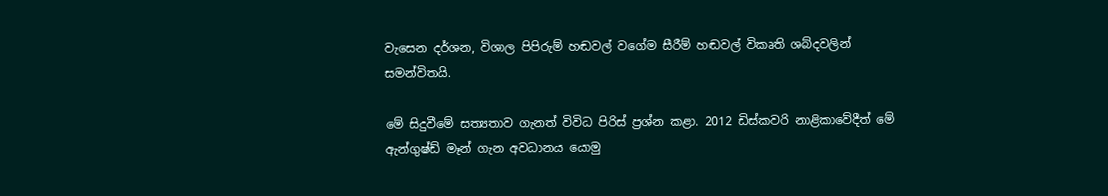වැසෙන දර්ශන, විශාල පිපිරුම් හඬවල් වගේම සීරීම් හඬවල් විකෘති ශබ්දවලින් සමන්විතයි.

මේ සිදුවීමේ සත්‍යතාව ගැනත් විවිධ පිරිස් ප්‍රශ්න කළා. 2012 ඩිස්කවරි නාළිකාවේදීත් මේ ඇන්ගුෂ්ඩ් මෑන් ගැන අවධානය යොමු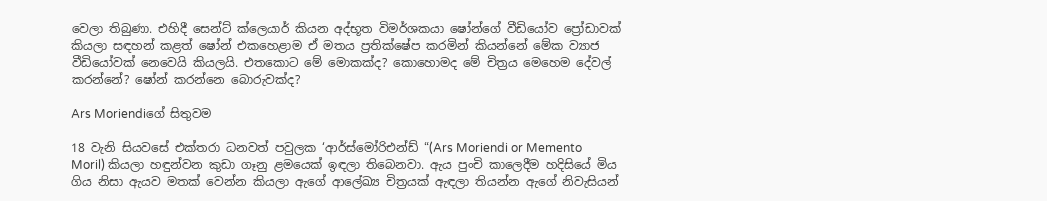වෙලා තිබුණා. එහිදී සෙන්ට් ක්ලෙයාර් කියන අද්භූත විමර්ශකයා ෂෝන්ගේ වීඩියෝව ප්‍රෝඩාවක් කියලා සඳහන් කළත් ෂෝන් එකහෙළාම ඒ මතය ප්‍රතික්ෂේප කරමින් කියන්නේ මේක ව්‍යාජ වීඩියෝවක් නෙවෙයි කියලයි. එතකොට මේ මොකක්ද? කොහොමද මේ චිත්‍රය මෙහෙම දේවල් කරන්නේ? ෂෝන් කරන්නෙ බොරුවක්ද?

Ars Moriendiගේ සිතුවම

18 වැනි සියවසේ එක්තරා ධනවත් පවුලක ‘ආර්ස්මෝරිඑන්ඩ් “(Ars Moriendi or Memento Moril) කියලා හඳුන්වන කුඩා ගෑනු ළමයෙක් ඉඳලා තිබෙනවා. ඇය පුංචි කාලෙදීම හදිසියේ මිය ගිය නිසා ඇයව මතක් වෙන්න කියලා ඇගේ ආලේඛ්‍ය චිත්‍රයක් ඇඳලා තියන්න ඇගේ නිවැසියන්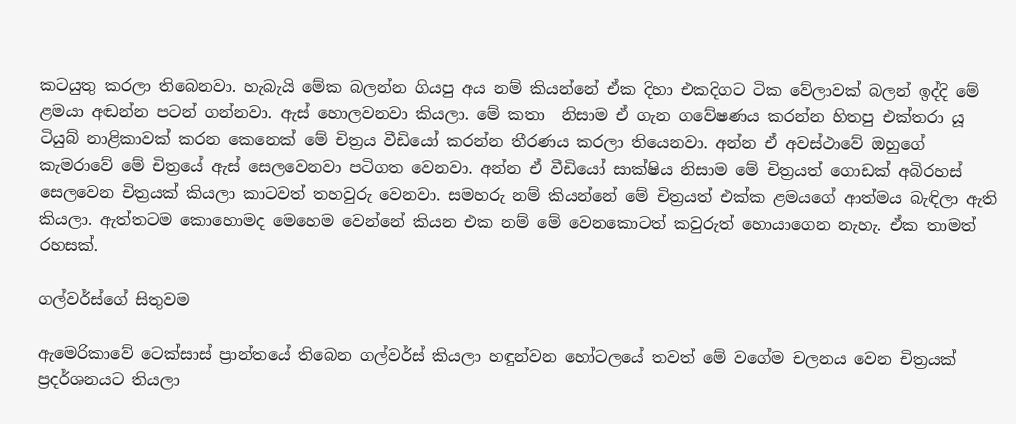කටයුතු කරලා තිබෙනවා. හැබැයි මේක බලන්න ගියපු අය නම් කියන්නේ ඒක දිහා එකදිගට ටික වේලාවක් බලන් ඉද්දි මේ ළමයා අඬන්න පටන් ගන්නවා. ඇස් හොලවනවා කියලා. මේ කතා  නිසාම ඒ ගැන ගවේෂණය කරන්න හිතපු එක්තරා යූ ටියුබ් නාළිකාවක් කරන කෙනෙක් මේ චිත්‍රය වීඩියෝ කරන්න තීරණය කරලා තියෙනවා. අන්න ඒ අවස්ථාවේ ඔහුගේ කැමරාවේ මේ චිත්‍රයේ ඇස් සෙලවෙනවා පටිගත වෙනවා. අන්න ඒ වීඩියෝ සාක්ෂිය නිසාම මේ චිත්‍රයත් ගොඩක් අබිරහස් සෙලවෙන චිත්‍රයක් කියලා කාටවත් තහවුරු වෙනවා. සමහරු නම් කියන්නේ මේ චිත්‍රයත් එක්ක ළමයගේ ආත්මය බැඳිලා ඇති කියලා. ඇත්තටම කොහොමද මෙහෙම වෙන්නේ කියන එක නම් මේ වෙනකොටත් කවුරුත් හොයාගෙන නැහැ. ඒක තාමත් රහසක්.

ගල්වර්ස්ගේ සිතුවම

ඇමෙරිකාවේ ටෙක්සාස් ප්‍රාන්තයේ තිබෙන ගල්වර්ස් කියලා හඳුන්වන හෝටලයේ තවත් මේ වගේම චලනය වෙන චිත්‍රයක් ප්‍රදර්ශනයට තියලා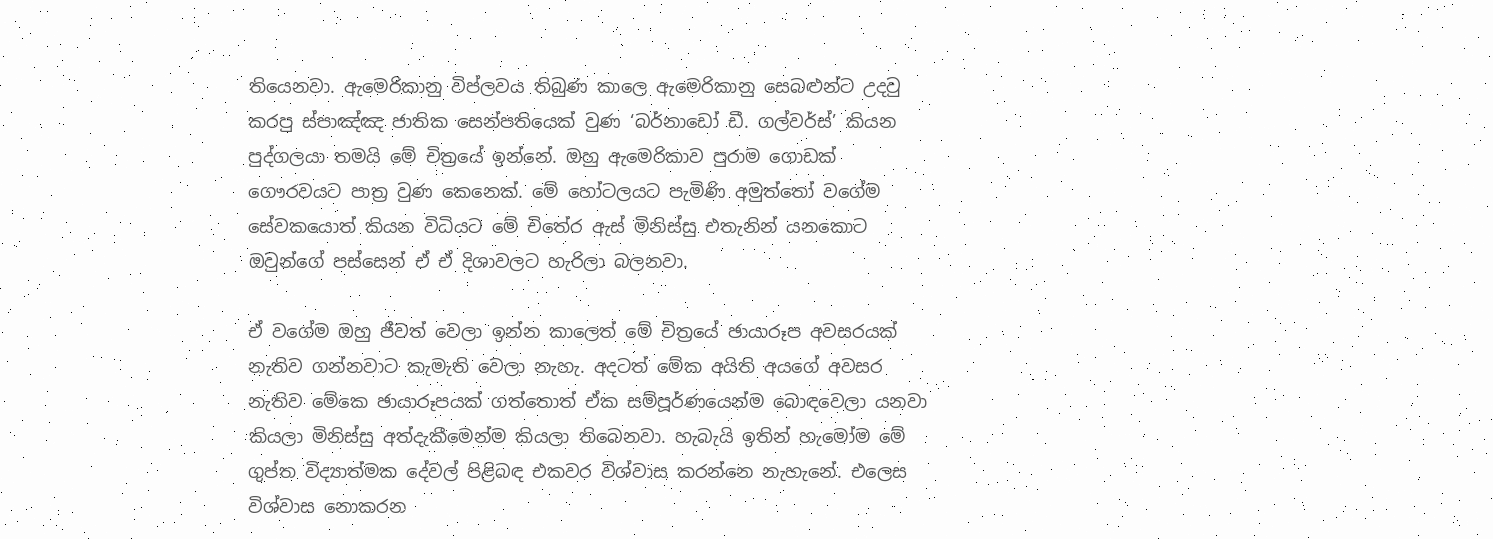තියෙනවා. ඇමෙරිකානු විප්ලවය තිබුණ කාලෙ ඇමෙරිකානු සෙබළුන්ට උදවු කරපු ස්පාඤ්ඤ ජාතික සෙන්පතියෙක් වුණ ‘බර්නාඩෝ ඩී. ගල්වර්ස්’ කියන පුද්ගලයා තමයි මේ චිත්‍රයේ ඉන්නේ. ඔහු ඇමෙරිකාව පුරාම ගොඩක් ගෞරවයට පාත්‍ර වුණ කෙනෙක්. මේ හෝටලයට පැමිණි අමුත්තෝ වගේම සේවකයොත් කියන විධියට මේ චිතේ‍ර ඇස් මිනිස්සු එතැනින් යනකොට ඔවුන්ගේ පස්සෙන් ඒ ඒ දිශාවලට හැරිලා බලනවා.

ඒ වගේම ඔහු ජීවත් වෙලා ඉන්න කාලෙත් මේ චිත්‍රයේ ඡායාරූප අවසරයක් නැතිව ගන්නවාට කැමැති වෙලා නැහැ. අදටත් මේක අයිති අයගේ අවසර නැතිව මේකෙ ඡායාරූපයක් ගත්තොත් ඒක සම්පූර්ණයෙන්ම බොඳවෙලා යනවා කියලා මිනිස්සු අත්දැකීමෙන්ම කියලා තිබෙනවා. හැබැයි ඉතින් හැමෝම මේ ගුප්ත විද්‍යාත්මක දේවල් පිළිබඳ එකවර විශ්වාස කරන්නෙ නැහැනේ. එලෙස විශ්වාස නොකරන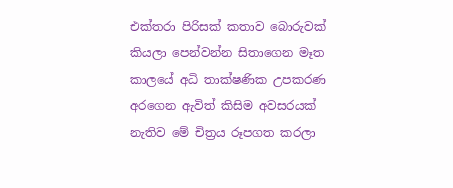එක්තරා පිරිසක් කතාව බොරුවක් කියලා පෙන්වන්න සිතාගෙන මෑත කාලයේ අධි තාක්ෂණික උපකරණ අරගෙන ඇවිත් කිසිම අවසරයක් නැතිව මේ චිත්‍රය රූපගත කරලා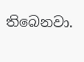තිබෙනවා.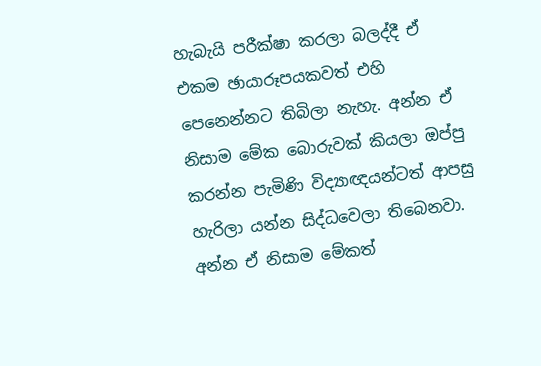හැබැයි පරීක්ෂා කරලා බලද්දී ඒ එකම ඡායාරූපයකවත් එහි පෙනෙන්නට තිබිලා නැහැ. අන්න ඒ නිසාම මේක බොරුවක් කියලා ඔප්පු කරන්න පැමිණි විද්‍යාඥයන්ටත් ආපසු හැරිලා යන්න සිද්ධවෙලා තිබෙනවා. අන්න ඒ නිසාම මේකත්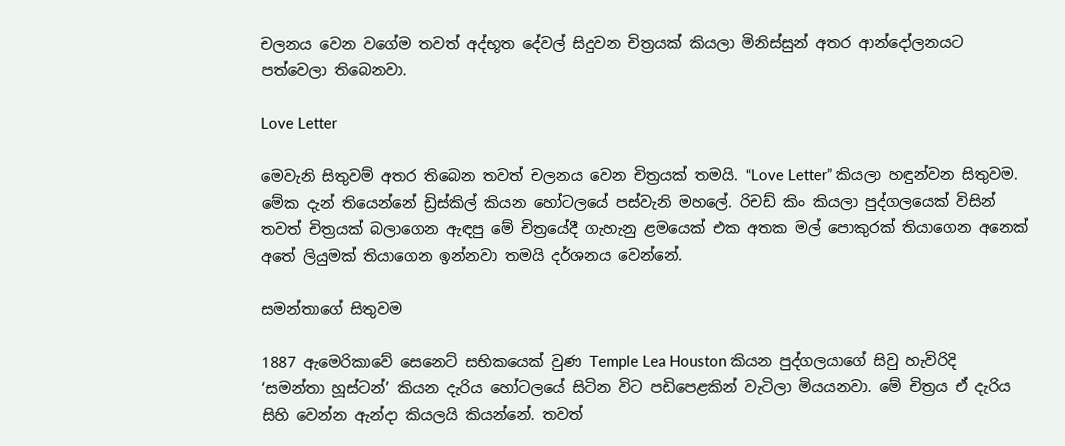චලනය වෙන වගේම තවත් අද්භූත දේවල් සිදුවන චිත්‍රයක් කියලා මිනිස්සුන් අතර ආන්දෝලනයට පත්වෙලා තිබෙනවා.

Love Letter

මෙවැනි සිතුවම් අතර තිබෙන තවත් චලනය වෙන චිත්‍රයක් තමයි. “Love Letter” කියලා හඳුන්වන සිතුවම. මේක දැන් තියෙන්නේ ඩ්‍රිස්කිල් කියන හෝටලයේ පස්වැනි මහලේ. රිචඩ් කිං කියලා පුද්ගලයෙක් විසින් තවත් චිත්‍රයක් බලාගෙන ඇඳපු මේ චිත්‍රයේදී ගැහැනු ළමයෙක් එක අතක මල් පොකුරක් තියාගෙන අනෙක් අතේ ලියුමක් තියාගෙන ඉන්නවා තමයි දර්ශනය වෙන්නේ.

සමන්තාගේ සිතුවම

1887 ඇමෙරිකාවේ සෙනෙට් සභිකයෙක් වුණ Temple Lea Houston කියන පුද්ගලයාගේ සිවු හැවිරිදි ‘සමන්තා හූස්ටන්’ කියන දැරිය හෝටලයේ සිටින විට පඩිපෙළකින් වැටිලා මියයනවා. මේ චිත්‍රය ඒ දැරිය සිහි වෙන්න ඇන්දා කියලයි කියන්නේ. තවත්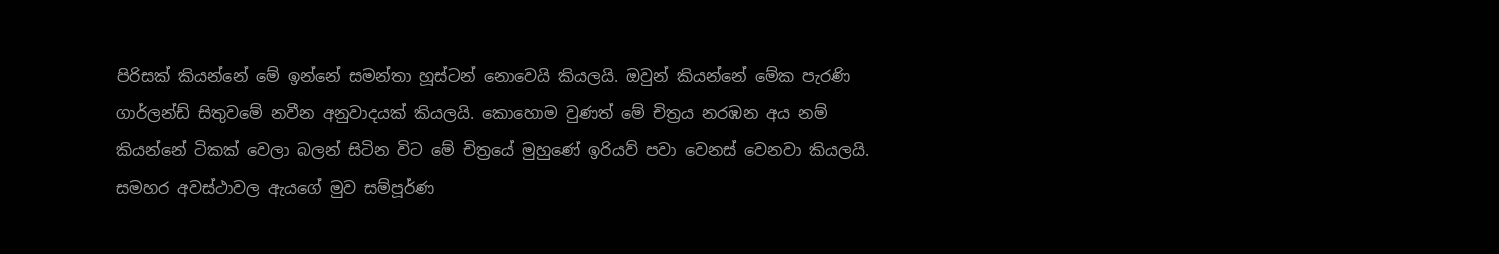පිරිසක් කියන්නේ මේ ඉන්නේ සමන්තා හූස්ටන් නොවෙයි කියලයි. ඔවුන් කියන්නේ මේක පැරණි ගාර්ලන්ඩ් සිතුවමේ නවීන අනුවාදයක් කියලයි. කොහොම වුණත් මේ චිත්‍රය නරඹන අය නම් කියන්නේ ටිකක් වෙලා බලන් සිටින විට මේ චිත්‍රයේ මුහුණේ ඉරියව් පවා වෙනස් වෙනවා කියලයි. සමහර අවස්ථාවල ඇයගේ මුව සම්පූර්ණ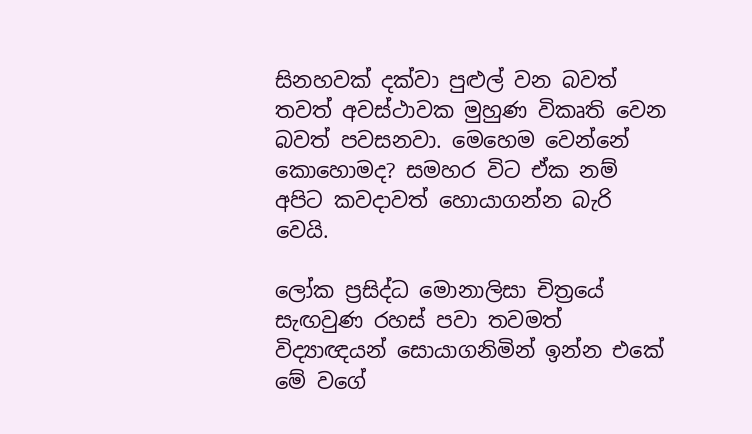සිනහවක් දක්වා පුළුල් වන බවත් තවත් අවස්ථාවක මුහුණ විකෘති වෙන බවත් පවසනවා. මෙහෙම වෙන්නේ කොහොමද? සමහර විට ඒක නම් අපිට කවදාවත් හොයාගන්න බැරි වෙයි.

ලෝක ප්‍රසිද්ධ මොනාලිසා චිත්‍රයේ සැඟවුණ රහස් පවා තවමත් විද්‍යාඥයන් සොයාගනිමින් ඉන්න එකේ මේ වගේ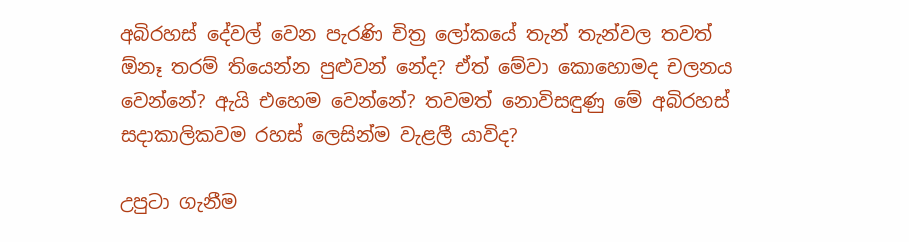අබිරහස් දේවල් වෙන පැරණි චිත්‍ර ලෝකයේ තැන් තැන්වල තවත් ඕනෑ තරම් තියෙන්න පුළුවන් නේද? ඒත් මේවා කොහොමද චලනය වෙන්නේ? ඇයි එහෙම වෙන්නේ? තවමත් නොවිසඳුණු මේ අබිරහස් සදාකාලිකවම රහස් ලෙසින්ම වැළලී යාවිද?

උපුටා ගැනීම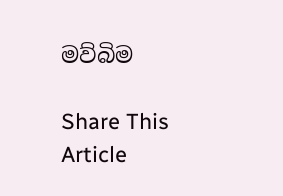මව්බිම

Share This Article